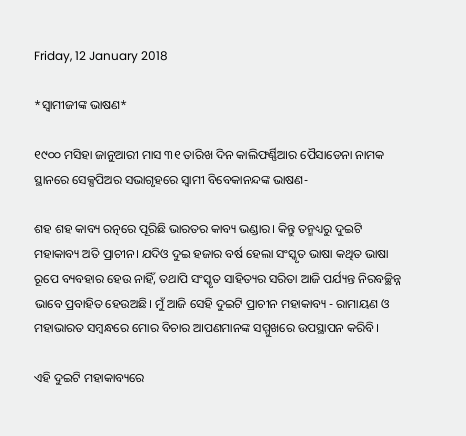Friday, 12 January 2018

*ସ୍ୱାମୀଜୀଙ୍କ ଭାଷଣ*

୧୯୦୦ ମସିହା ଜାନୁଆରୀ ମାସ ୩୧ ତାରିଖ ଦିନ କାଲିଫର୍ଣ୍ଣିଆର ପୈସାଡେନା ନାମକ ସ୍ଥାନରେ ସେକ୍ସପିଅର ସଭାଗୃହରେ ସ୍ୱାମୀ ବିବେକାନନ୍ଦଙ୍କ ଭାଷଣ-

ଶହ ଶହ କାବ୍ୟ ରତ୍ନରେ ପୂରିଛି ଭାରତର କାବ୍ୟ ଭଣ୍ଡାର। କିନ୍ତୁ ତନ୍ମଧ୍ୟରୁ ଦୁଇଟି ମହାକାବ୍ୟ ଅତି ପ୍ରାଚୀନ। ଯଦିଓ ଦୁଇ ହଜାର ବର୍ଷ ହେଲା ସଂସ୍କୃତ ଭାଷା କଥିତ ଭାଷା ରୂପେ ବ୍ୟବହାର ହେଉ ନାହିଁ, ତଥାପି ସଂସ୍କୃତ ସାହିତ୍ୟର ସରିତା ଆଜି ପର୍ଯ୍ୟନ୍ତ ନିରବଚ୍ଛିନ୍ନ ଭାବେ ପ୍ରବାହିତ ହେଉଅଛି। ମୁଁ ଆଜି ସେହି ଦୁଇଟି ପ୍ରାଚୀନ ମହାକାବ୍ୟ - ରାମାୟଣ ଓ ମହାଭାରତ ସମ୍ବନ୍ଧରେ ମୋର ବିଚାର ଆପଣମାନଙ୍କ ସମ୍ମୁଖରେ ଉପସ୍ଥାପନ କରିବି।

ଏହି ଦୁଇଟି ମହାକାବ୍ୟରେ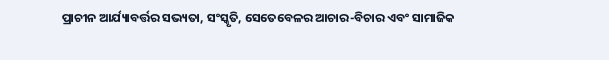ପ୍ରାଚୀନ ଆର୍ଯ୍ୟାବର୍ତ୍ତର ସଭ୍ୟତା, ସଂସ୍କୃତି, ସେତେବେଳର ଆଚାର-ବିଚାର ଏବଂ ସାମାଜିକ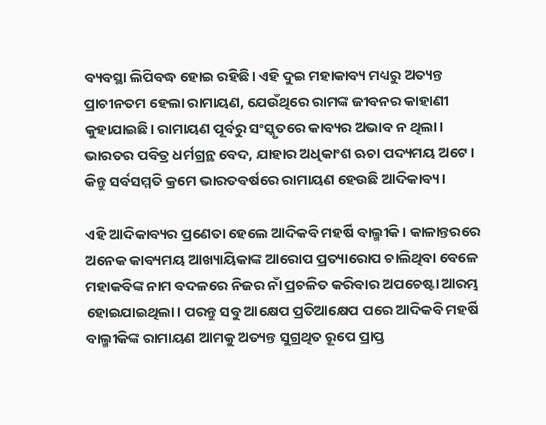ବ୍ୟବସ୍ଥା ଲିପିବଦ୍ଧ ହୋଇ ରହିଛି। ଏହି ଦୁଇ ମହାକାବ୍ୟ ମଧ୍ୟରୁ ଅତ୍ୟନ୍ତ ପ୍ରାଚୀନତମ ହେଲା ରାମାୟଣ, ଯେଉଁଥିରେ ରାମଙ୍କ ଜୀବନର କାହାଣୀ କୁହାଯାଇଛି। ରାମାୟଣ ପୂର୍ବରୁ ସଂସ୍କୃତରେ କାବ୍ୟର ଅଭାବ ନ ଥିଲା। ଭାରତର ପବିତ୍ର ଧର୍ମଗ୍ରନ୍ଥ ବେଦ, ଯାହାର ଅଧିକାଂଶ ଋଚା ପଦ୍ୟମୟ ଅଟେ। କିନ୍ତୁ ସର୍ବସମ୍ମତି କ୍ରମେ ଭାରତବର୍ଷରେ ରାମାୟଣ ହେଉଛି ଆଦିକାବ୍ୟ।

ଏହି ଆଦିକାବ୍ୟର ପ୍ରଣେତା ହେଲେ ଆଦିକବି ମହର୍ଷି ବାଲ୍ମୀକି। କାଳାନ୍ତରରେ ଅନେକ କାବ୍ୟମୟ ଆଖ୍ୟାୟିକାଙ୍କ ଆରୋପ ପ୍ରତ୍ୟାରୋପ ଚାଲିଥିବା ବେଳେ ମହାକବିଙ୍କ ନାମ ବଦଳରେ ନିଜର ନାଁ ପ୍ରଚଳିତ କରିବାର ଅପଚେଷ୍ଟା ଆରମ୍ଭ ହୋଇଯାଇଥିଲା। ପରନ୍ତୁ ସବୁ ଆକ୍ଷେପ ପ୍ରତିଆକ୍ଷେପ ପରେ ଆଦିକବି ମହର୍ଷି ବାଲ୍ମୀକିଙ୍କ ରାମାୟଣ ଆମକୁ ଅତ୍ୟନ୍ତ ସୁଗ୍ରଥିତ ରୂପେ ପ୍ରାପ୍ତ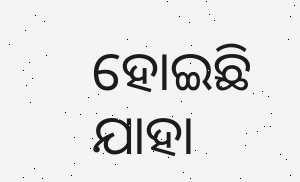ହୋଇଛି ଯାହା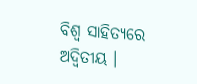ବିଶ୍ୱ ସାହିତ୍ୟରେ ଅଦ୍ୱିତୀୟ ।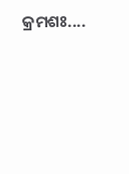କ୍ରମଶଃ....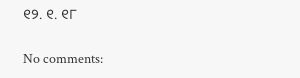୧୨. ୧. ୧୮

No comments: